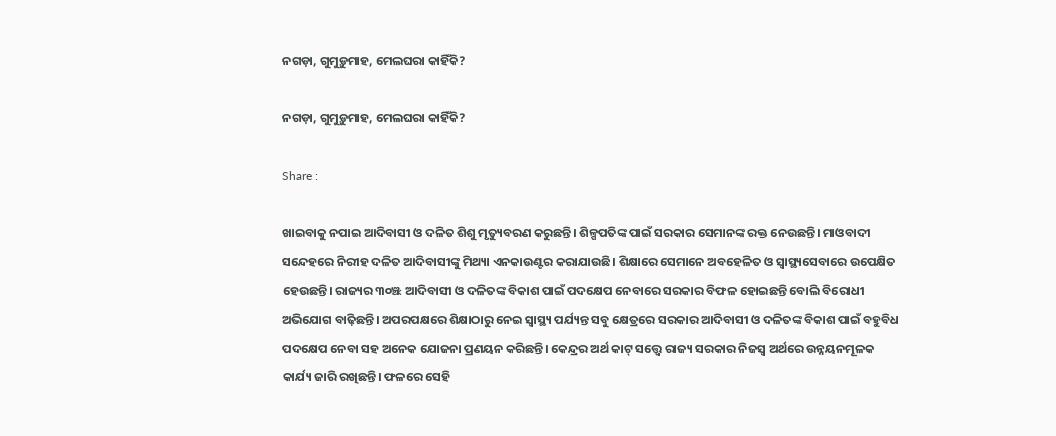ନଗଡ଼ା, ଗୁମୁଡ଼ୁମାହ, ମେଲଘରା କାହିଁକି?

ନଗଡ଼ା, ଗୁମୁଡ଼ୁମାହ, ମେଲଘରା କାହିଁକି?

Share :

ଖାଇବାକୁ ନପାଇ ଆଦିବାସୀ ଓ ଦଳିତ ଶିଶୁ ମୃତ୍ୟୁବରଣ କରୁଛନ୍ତି। ଶିଳ୍ପପତିଙ୍କ ପାଇଁ ସରକାର ସେମାନଙ୍କ ରକ୍ତ ନେଉଛନ୍ତି। ମାଓବାଦୀ ସନ୍ଦେହରେ ନିରୀହ ଦଳିତ ଆଦିବାସୀଙ୍କୁ ମିଥ୍ୟା ଏନକାଉଣ୍ଟର କରାଯାଉଛି। ଶିକ୍ଷାରେ ସେମାନେ ଅବହେଳିତ ଓ ସ୍ୱାସ୍ଥ୍ୟସେବାରେ ଉପେକ୍ଷିତ ହେଉଛନ୍ତି। ରାଜ୍ୟର ୩୦ଞ୍ଝ ଆଦିବାସୀ ଓ ଦଳିତଙ୍କ ବିକାଶ ପାଇଁ ପଦକ୍ଷେପ ନେବାରେ ସରକାର ବିଫଳ ହୋଇଛନ୍ତି ବୋଲି ବିରୋଧୀ ଅଭିଯୋଗ ବାଢ଼ିଛନ୍ତି। ଅପରପକ୍ଷରେ ଶିକ୍ଷାଠାରୁ ନେଇ ସ୍ୱାସ୍ଥ୍ୟ ପର୍ଯ୍ୟନ୍ତ ସବୁ କ୍ଷେତ୍ରରେ ସରକାର ଆଦିବାସୀ ଓ ଦଳିତଙ୍କ ବିକାଶ ପାଇଁ ବହୁବିଧ ପଦକ୍ଷେପ ନେବା ସହ ଅନେକ ଯୋଜନା ପ୍ରଣୟନ କରିଛନ୍ତି। କେନ୍ଦ୍ରର ଅର୍ଥ କାଟ‍୍‌ ସତ୍ତ୍ବେ ରାଜ୍ୟ ସରକାର ନିଜସ୍ୱ ଅର୍ଥରେ ଉନ୍ନୟନମୂଳକ କାର୍ଯ୍ୟ ଜାରି ରଖିଛନ୍ତି। ଫଳରେ ସେହି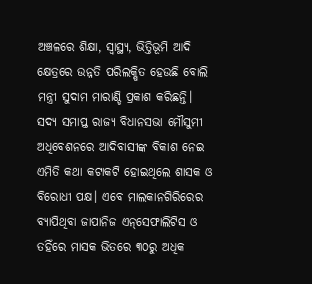ଅଞ୍ଚଳରେ ଶିକ୍ଷା, ସ୍ୱାସ୍ଥ୍ୟ, ଭିତ୍ତିଭୂମି ଆଦି କ୍ଷେତ୍ରରେ ଉନ୍ନତି ପରିଲକ୍ଷିତ ହେଉଛି ବୋଲି ମନ୍ତ୍ରୀ ସୁଦାମ ମାରାଣ୍ଡି ପ୍ରକାଶ କରିଛନ୍ତି।   ସଦ୍ୟ ସମାପ୍ତ ରାଜ୍ୟ ବିଧାନସଭା ମୌସୁମୀ ଅଧିବେଶନରେ ଆଦିବାସୀଙ୍କ ବିକାଶ ନେଇ ଏମିତି କଥା କଟାକଟି ହୋଇଥିଲେ ଶାସକ ଓ ବିରୋଧୀ ପକ୍ଷ। ଏବେ ମାଲକାନଗିରିରେର ବ୍ୟାପିଥିବା ଜାପାନିଜ ଏନ୍‌ସେଫାଲିଟିସ ଓ ତହିଁରେ ମାସକ ଭିତରେ ୩୦ରୁ ଅଧିକ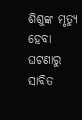ଶିଶୁଙ୍କ ମୃତ୍ୟୁ ହେବା ଘଟଣାରୁ ସାବିତ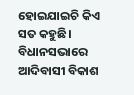ହୋଇଯାଇଚି କିଏ ସତ କହୁଛି।   ବିଧାନସଭାରେ ଆଦିବାସୀ ବିକାଶ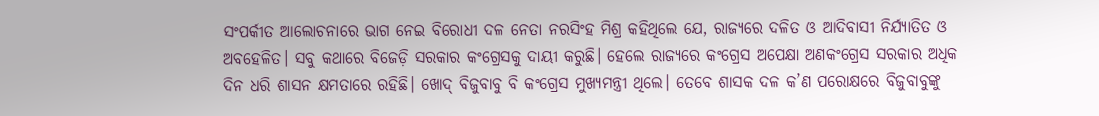ସଂପର୍କୀତ ଆଲୋଚନାରେ ଭାଗ ନେଇ ବିରୋଧୀ ଦଳ ନେତା ନରସିଂହ ମିଶ୍ର କହିଥିଲେ ଯେ, ରାଜ୍ୟରେ ଦଳିତ ଓ ଆଦିବାସୀ ନିର୍ଯ୍ୟାତିତ ଓ ଅବହେଳିତ। ସବୁ କଥାରେ ବିଜେଡ଼ି ସରକାର କଂଗ୍ରେସକୁ ଦାୟୀ କରୁଛି। ହେଲେ ରାଜ୍ୟରେ କଂଗ୍ରେସ ଅପେକ୍ଷା ଅଣକଂଗ୍ରେସ ସରକାର ଅଧିକ ଦିନ ଧରି ଶାସନ କ୍ଷମତାରେ ରହିଛି। ଖୋଦ‍୍‌ ବିଜୁବାବୁ ବି କଂଗ୍ରେସ ମୁଖ୍ୟମନ୍ତ୍ରୀ ଥିଲେ। ତେବେ ଶାସକ ଦଳ କ’ଣ ପରୋକ୍ଷରେ ବିଜୁବାବୁଙ୍କୁ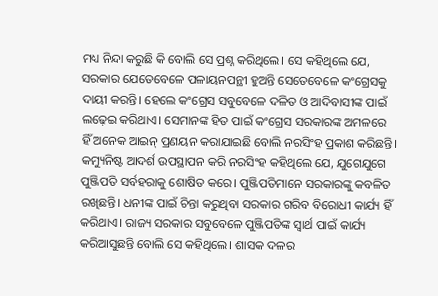ମଧ୍ୟ ନିନ୍ଦା କରୁଛି କି ବୋଲି ସେ ପ୍ରଶ୍ନ କରିଥିଲେ। ସେ କହିଥିଲେ ଯେ, ସରକାର ଯେତେବେଳେ ପଳାୟନପନ୍ଥୀ ହୁଅନ୍ତି ସେତେବେଳେ କଂଗ୍ରେସକୁ ଦାୟୀ କରନ୍ତି। ହେଲେ କଂଗ୍ରେସ ସବୁବେଳେ ଦଳିତ ଓ ଆଦିବାସୀଙ୍କ ପାଇଁ ଲଢ଼େଇ କରିଥାଏ। ସେମାନଙ୍କ ହିତ ପାଇଁ କଂଗ୍ରେସ ସରକାରଙ୍କ ଅମଳରେ ହିଁ ଅନେକ ଆଇନ‍୍‌ ପ୍ରଣୟନ କରାଯାଇଛି ବୋଲି ନରସିଂହ ପ୍ରକାଶ କରିଛନ୍ତି।   କମ୍ୟୁନିଷ୍ଟ ଆଦର୍ଶ ଉପସ୍ଥାପନ କରି ନରସିଂହ କହିଥିଲେ ଯେ, ଯୁଗେଯୁଗେ ପୁଞ୍ଜିପତି ସର୍ବହରାକୁ ଶୋଷିତ କରେ। ପୁଞ୍ଜିପତିମାନେ ସରକାରଙ୍କୁ କବଳିତ ରଖିଛନ୍ତି। ଧନୀଙ୍କ ପାଇଁ ଚିନ୍ତା କରୁଥିବା ସରକାର ଗରିବ ବିରୋଧୀ କାର୍ଯ୍ୟ ହିଁ କରିଥାଏ। ରାଜ୍ୟ ସରକାର ସବୁବେଳେ ପୁଞ୍ଜିପତିଙ୍କ ସ୍ୱାର୍ଥ ପାଇଁ କାର୍ଯ୍ୟ କରିଆସୁଛନ୍ତି ବୋଲି ସେ କହିଥିଲେ। ଶାସକ ଦଳର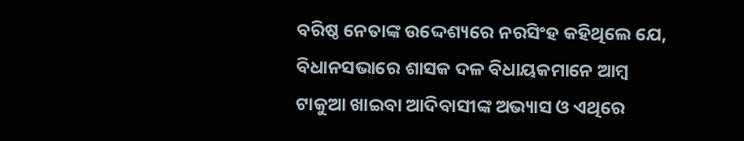ବରିଷ୍ଠ ନେତାଙ୍କ ଉଦ୍ଦେଶ୍ୟରେ ନରସିଂହ କହିଥିଲେ ଯେ, ବିଧାନସଭାରେ ଶାସକ ଦଳ ବିଧାୟକମାନେ ଆମ୍ୱ ଟାକୁଆ ଖାଇବା ଆଦିବାସୀଙ୍କ ଅଭ୍ୟାସ ଓ ଏଥିରେ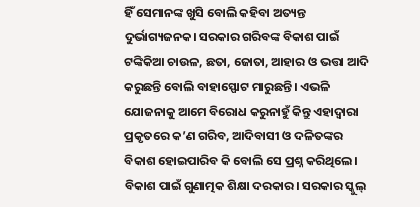ହିଁ ସେମାନଙ୍କ ଖୁସି ବୋଲି କହିବା ଅତ୍ୟନ୍ତ ଦୁର୍ଭାଗ୍ୟଜନକ। ସରକାର ଗରିବଙ୍କ ବିକାଶ ପାଇଁ ଟଙ୍କିକିଆ ଚାଉଳ, ଛତା, ଜୋତା, ଆହାର ଓ ଭତ୍ତା ଆଦି କରୁଛନ୍ତି ବୋଲି ବାହାସ୍ଫୋଟ ମାରୁଛନ୍ତି। ଏଭଳି ଯୋଜନାକୁ ଆମେ ବିରୋଧ କରୁନାହୁଁ କିନ୍ତୁ ଏହାଦ୍ୱାରା ପ୍ରକୃତରେ କ’ଣ ଗରିବ, ଆଦିବାସୀ ଓ ଦଳିତଙ୍କର ବିକାଶ ହୋଇପାରିବ କି ବୋଲି ସେ ପ୍ରଶ୍ନ କରିଥିଲେ। ବିକାଶ ପାଇଁ ଗୁଣାତ୍ମକ ଶିକ୍ଷା ଦରକାର। ସରକାର ସ୍କୁଲ‍୍‌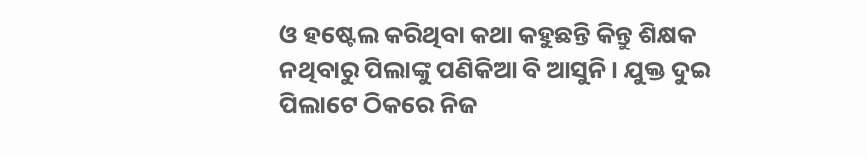ଓ ହଷ୍ଟେଲ କରିଥିବା କଥା କହୁଛନ୍ତି କିନ୍ତୁ ଶିକ୍ଷକ ନଥିବାରୁ ପିଲାଙ୍କୁ ପଣିକିଆ ବି ଆସୁନି। ଯୁକ୍ତ ଦୁଇ ପିଲାଟେ ଠିକରେ ନିଜ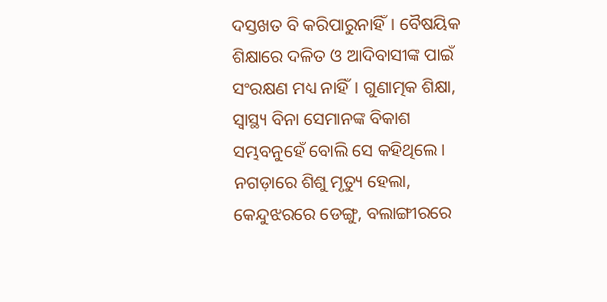ଦସ୍ତଖତ ବି କରିପାରୁନାହିଁ। ବୈଷୟିକ ଶିକ୍ଷାରେ ଦଳିତ ଓ ଆଦିବାସୀଙ୍କ ପାଇଁ ସଂରକ୍ଷଣ ମଧ୍ୟ ନାହିଁ। ଗୁଣାତ୍ମକ ଶିକ୍ଷା, ସ୍ୱାସ୍ଥ୍ୟ ବିନା ସେମାନଙ୍କ ବିକାଶ ସମ୍ଭବନୁହେଁ ବୋଲି ସେ କହିଥିଲେ।   ନଗଡ଼ାରେ ଶିଶୁ ମୃତ୍ୟୁ ହେଲା, କେନ୍ଦୁଝରରେ ଡେଙ୍ଗୁ, ବଲାଙ୍ଗୀରରେ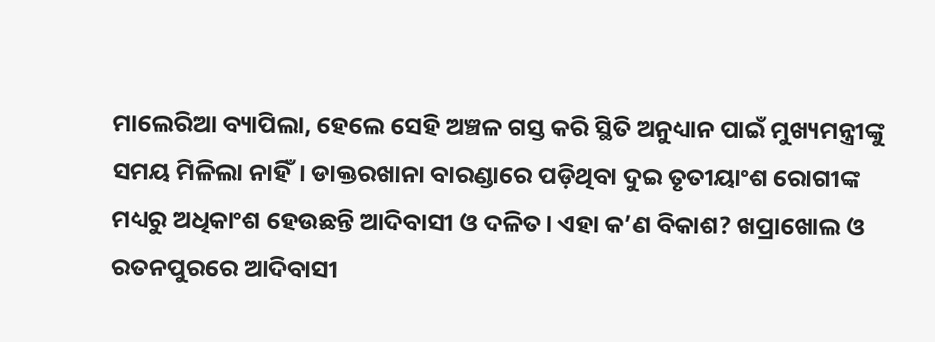ମାଲେରିଆ ବ୍ୟାପିଲା, ହେଲେ ସେହି ଅଞ୍ଚଳ ଗସ୍ତ କରି ସ୍ଥିତି ଅନୁଧ୍ୟାନ ପାଇଁ ମୁଖ୍ୟମନ୍ତ୍ରୀଙ୍କୁ ସମୟ ମିଳିଲା ନାହିଁ। ଡାକ୍ତରଖାନା ବାରଣ୍ଡାରେ ପଡ଼ିଥିବା ଦୁଇ ତୃତୀୟାଂଶ ରୋଗୀଙ୍କ ମଧ୍ୟରୁ ଅଧିକାଂଶ ହେଉଛନ୍ତି ଆଦିବାସୀ ଓ ଦଳିତ। ଏହା କ’ଣ ବିକାଶ? ଖପ୍ରାଖୋଲ ଓ ରତନପୁରରେ ଆଦିବାସୀ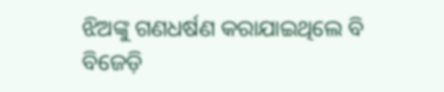ଝିଅଙ୍କୁ ଗଣଧର୍ଷଣ କରାଯାଇଥିଲେ ବି ବିଜେଡ଼ି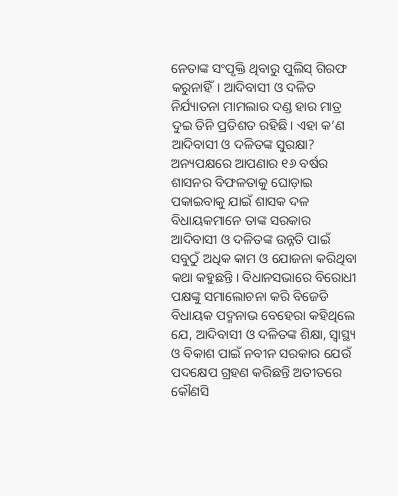ନେତାଙ୍କ ସଂପୃକ୍ତି ଥିବାରୁ ପୁଲିସ‍୍‌ ଗିରଫ କରୁନାହିଁ। ଆଦିବାସୀ ଓ ଦଳିତ ନିର୍ଯ୍ୟାତନା ମାମଲାର ଦଣ୍ଡ ହାର ମାତ୍ର ଦୁଇ ତିନି ପ୍ରତିଶତ ରହିଛି। ଏହା କ’ଣ ଆଦିବାସୀ ଓ ଦଳିତଙ୍କ ସୁରକ୍ଷା?   ଅନ୍ୟପକ୍ଷରେ ଆପଣାର ୧୬ ବର୍ଷର ଶାସନର ବିଫଳତାକୁ ଘୋଡ଼ାଇ ପକାଇବାକୁ ଯାଇଁ ଶାସକ ଦଳ ବିଧାୟକମାନେ ତାଙ୍କ ସରକାର ଆଦିବାସୀ ଓ ଦଳିତଙ୍କ ଉନ୍ନତି ପାଇଁ ସବୁଠୁଁ ଅଧିକ କାମ ଓ ଯୋଜନା କରିଥିବା କଥା କହୁଛନ୍ତି। ବିଧାନସଭାରେ ବିରୋଧୀ ପକ୍ଷଙ୍କୁ ସମାଲୋଚନା କରି ବିଜେଡି ବିଧାୟକ ପଦ୍ମନାଭ ବେହେରା କହିଥିଲେ ଯେ, ଆଦିବାସୀ ଓ ଦଳିତଙ୍କ ଶିକ୍ଷା, ସ୍ୱାସ୍ଥ୍ୟ ଓ ବିକାଶ ପାଇଁ ନବୀନ ସରକାର ଯେଉଁ ପଦକ୍ଷେପ ଗ୍ରହଣ କରିଛନ୍ତି ଅତୀତରେ କୌଣସି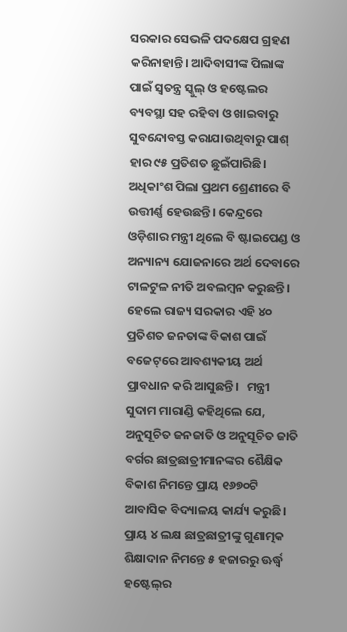ସରକାର ସେଭଳି ପଦକ୍ଷେପ ଗ୍ରହଣ କରିନାହାନ୍ତି। ଆଦିବାସୀଙ୍କ ପିଲାଙ୍କ ପାଇଁ ସ୍ୱତନ୍ତ୍ର ସ୍କୁଲ‍୍‌ ଓ ହଷ୍ଟେଲର ବ୍ୟବସ୍ଥା ସହ ରହିବା ଓ ଖାଇବାରୁ ସୁବନ୍ଦୋବସ୍ତ କରାଯାଉଥିବାରୁ ପାଶ‍୍‌ ହାର ୯୫ ପ୍ରତିଶତ ଛୁଇଁପାରିଛି। ଅଧିକାଂଶ ପିଲା ପ୍ରଥମ ଶ୍ରେଣୀରେ ବି ଉତ୍ତୀର୍ଣ୍ଣ ହେଉଛନ୍ତି। କେନ୍ଦ୍ରରେ ଓଡ଼ିଶାର ମନ୍ତ୍ରୀ ଥିଲେ ବି ଷ୍ଟାଇପେଣ୍ଡ ଓ ଅନ୍ୟାନ୍ୟ ଯୋଜନାରେ ଅର୍ଥ ଦେବାରେ ଟାଳଟୁଳ ନୀତି ଅବଲମ୍ୱନ କରୁଛନ୍ତି। ହେଲେ ରାଜ୍ୟ ସରକାର ଏହି ୪୦ ପ୍ରତିଶତ ଜନତାଙ୍କ ବିକାଶ ପାଇଁ ବଜେଟ‍୍‌ରେ ଆବଶ୍ୟକୀୟ ଅର୍ଥ ପ୍ରାବଧାନ କରି ଆସୁଛନ୍ତି।   ମନ୍ତ୍ରୀ ସୁଦାମ ମାରାଣ୍ଡି କହିଥିଲେ ଯେ, ଅନୁସୂଚିତ ଜନଜାତି ଓ ଅନୁସୂଚିତ ଜାତି ବର୍ଗର ଛାତ୍ରଛାତ୍ରୀମାନଙ୍କର ଶୈକ୍ଷିକ ବିକାଶ ନିମନ୍ତେ ପ୍ରାୟ ୧୬୭୦ଟି ଆବାସିକ ବିଦ୍ୟାଳୟ କାର୍ଯ୍ୟ କରୁଛି। ପ୍ରାୟ ୪ ଲକ୍ଷ ଛାତ୍ରଛାତ୍ରୀଙ୍କୁ ଗୁଣାତ୍ମକ ଶିକ୍ଷାଦାନ ନିମନ୍ତେ ୫ ହଜାରରୁ ଊର୍ଦ୍ଧ୍ୱ ହଷ୍ଟେଲ‍୍‌ର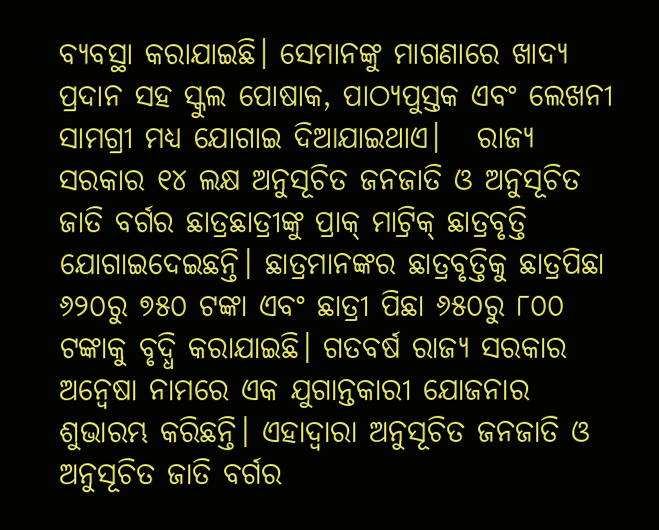ବ୍ୟବସ୍ଥା କରାଯାଇଛି। ସେମାନଙ୍କୁ ମାଗଣାରେ ଖାଦ୍ୟ ପ୍ରଦାନ ସହ ସ୍କୁଲ ପୋଷାକ, ପାଠ୍ୟପୁସ୍ତକ ଏବଂ ଲେଖନୀ ସାମଗ୍ରୀ ମଧ୍ୟ ଯୋଗାଇ ଦିଆଯାଇଥାଏ।   ରାଜ୍ୟ ସରକାର ୧୪ ଲକ୍ଷ ଅନୁସୂଚିତ ଜନଜାତି ଓ ଅନୁସୂଚିତ ଜାତି ବର୍ଗର ଛାତ୍ରଛାତ୍ରୀଙ୍କୁ ପ୍ରାକ୍ ମାଟ୍ରିକ୍ ଛାତ୍ରବୃତ୍ତି ଯୋଗାଇଦେଇଛନ୍ତି। ଛାତ୍ରମାନଙ୍କର ଛାତ୍ରବୃତ୍ତିକୁ ଛାତ୍ରପିଛା ୬୨୦ରୁ ୭୫୦ ଟଙ୍କା ଏବଂ ଛାତ୍ରୀ ପିଛା ୬୫୦ରୁ ୮୦୦ ଟଙ୍କାକୁ ବୃଦ୍ଧି କରାଯାଇଛି। ଗତବର୍ଷ ରାଜ୍ୟ ସରକାର ଅନ୍ୱେଷା ନାମରେ ଏକ ଯୁଗାନ୍ତକାରୀ ଯୋଜନାର ଶୁଭାରମ୍ଭ କରିଛନ୍ତି। ଏହାଦ୍ୱାରା ଅନୁସୂଚିତ ଜନଜାତି ଓ ଅନୁସୂଚିତ ଜାତି ବର୍ଗର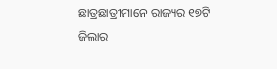ଛାତ୍ରଛାତ୍ରୀମାନେ ରାଜ୍ୟର ୧୭ଟି ଜିଲାର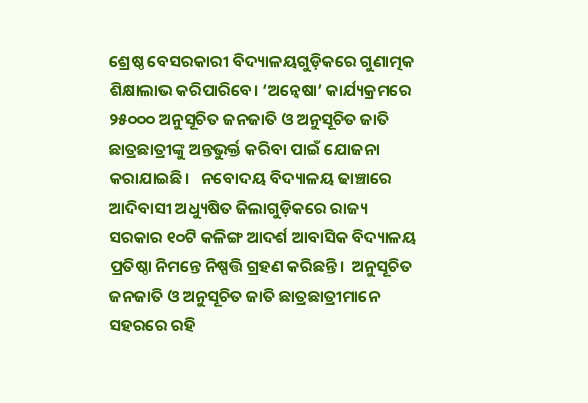ଶ୍ରେଷ୍ଠ ବେସରକାରୀ ବିଦ୍ୟାଳୟଗୁଡ଼ିକରେ ଗୁଣାତ୍ମକ ଶିକ୍ଷାଲାଭ କରିପାରିବେ। ‘ଅନ୍ୱେଷା’ କାର୍ଯ୍ୟକ୍ରମରେ ୨୫୦୦୦ ଅନୁସୂଚିତ ଜନଜାତି ଓ ଅନୁସୂଚିତ ଜାତି ଛାତ୍ରଛାତ୍ରୀଙ୍କୁ ଅନ୍ତଭୁର୍କ୍ତ କରିବା ପାଇଁ ଯୋଜନା କରାଯାଇଛି।   ନବୋଦୟ ବିଦ୍ୟାଳୟ ଢାଞ୍ଚାରେ ଆଦିବାସୀ ଅଧ୍ୟୁଷିତ ଜିଲାଗୁଡ଼ିକରେ ରାଜ୍ୟ ସରକାର ୧୦ଟି କଳିଙ୍ଗ ଆଦର୍ଶ ଆବାସିକ ବିଦ୍ୟାଳୟ ପ୍ରତିଷ୍ଠା ନିମନ୍ତେ ନିଷ୍ପତ୍ତି ଗ୍ରହଣ କରିଛନ୍ତି।  ଅନୁସୂଚିତ ଜନଜାତି ଓ ଅନୁସୂଚିତ ଜାତି ଛାତ୍ରଛାତ୍ରୀମାନେ ସହରରେ ରହି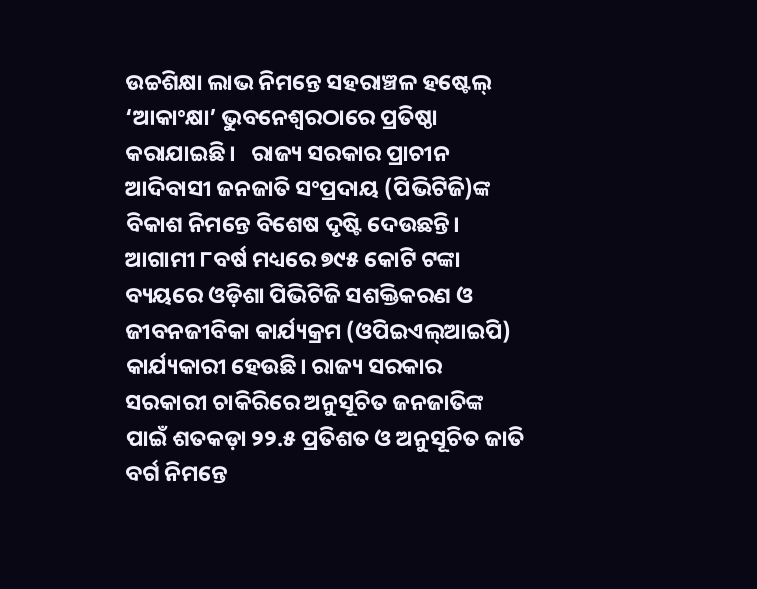ଉଚ୍ଚଶିକ୍ଷା ଲାଭ ନିମନ୍ତେ ସହରାଞ୍ଚଳ ହଷ୍ଟେଲ‍୍‌ ‘ଆକାଂକ୍ଷା’ ଭୁବନେଶ୍ୱରଠାରେ ପ୍ରତିଷ୍ଠା କରାଯାଇଛି।   ରାଜ୍ୟ ସରକାର ପ୍ରାଚୀନ ଆଦିବାସୀ ଜନଜାତି ସଂପ୍ରଦାୟ (ପିଭିଟିଜି)ଙ୍କ ବିକାଶ ନିମନ୍ତେ ବିଶେଷ ଦୃଷ୍ଟି ଦେଉଛନ୍ତି। ଆଗାମୀ ୮ବର୍ଷ ମଧ୍ୟରେ ୭୯୫ କୋଟି ଟଙ୍କା ବ୍ୟୟରେ ଓଡ଼ିଶା ପିଭିଟିଜି ସଶକ୍ତିକରଣ ଓ ଜୀବନଜୀବିକା କାର୍ଯ୍ୟକ୍ରମ (ଓପିଇଏଲ‍୍‌ଆଇପି) କାର୍ଯ୍ୟକାରୀ ହେଉଛି। ରାଜ୍ୟ ସରକାର ସରକାରୀ ଚାକିରିରେ ଅନୁସୂଚିତ ଜନଜାତିଙ୍କ ପାଇଁ ଶତକଡ଼ା ୨୨.୫ ପ୍ରତିଶତ ଓ ଅନୁସୂଚିତ ଜାତି ବର୍ଗ ନିମନ୍ତେ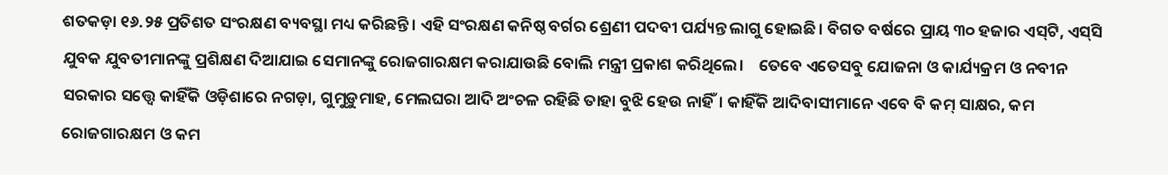ଶତକଡ଼ା ୧୬.୨୫ ପ୍ରତିଶତ ସଂରକ୍ଷଣ ବ୍ୟବସ୍ଥା ମଧ୍ୟ କରିଛନ୍ତି। ଏହି ସଂରକ୍ଷଣ କନିଷ୍ଠ ବର୍ଗର ଶ୍ରେଣୀ ପଦବୀ ପର୍ଯ୍ୟନ୍ତ ଲାଗୁ ହୋଇଛି। ବିଗତ ବର୍ଷରେ ପ୍ରାୟ ୩୦ ହଜାର ଏସ‍୍‌ଟି, ଏସ‍୍‌ସି ଯୁବକ ଯୁବତୀମାନଙ୍କୁ ପ୍ରଶିକ୍ଷଣ ଦିଆଯାଇ ସେମାନଙ୍କୁ ରୋଜଗାରକ୍ଷମ କରାଯାଉଛି ବୋଲି ମନ୍ତ୍ରୀ ପ୍ରକାଶ କରିଥିଲେ।    ତେବେ ଏତେସବୁ ଯୋଜନା ଓ କାର୍ଯ୍ୟକ୍ରମ ଓ ନବୀନ ସରକାର ସତ୍ତ୍ବେ କାହିଁକି ଓଡ଼ିଶାରେ ନଗଡ଼ା, ଗୁମୁଡ଼ୁମାହ, ମେଲଘରା ଆଦି ଅଂଚଳ ରହିଛି ତାହା ବୁଝି ହେଉ ନାହିଁ। କାହିଁକି ଆଦିବାସୀମାନେ ଏବେ ବି କମ୍ ସାକ୍ଷର, କମ ରୋଜଗାରକ୍ଷମ ଓ କମ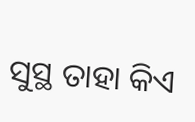ସୁସ୍ଥ ତାହା କିଏ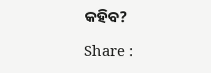କହିବ?

Share :